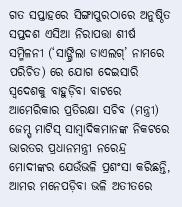ଗତ ସପ୍ତାହରେ ସିଙ୍ଗାପୁରଠାରେ ଅନୁଷ୍ଠିତ ସପ୍ତଦଶ ଏସିଆ ନିରାପତ୍ତା ଶୀର୍ଷ ସମ୍ମିଳନୀ (‘ସାଙ୍ଗ୍ରିଲା ଡାଏଲଗ୍’ ନାମରେ ପରିଚିତ) ରେ ଯୋଗ ଦେଇସାରି ସ୍ୱଦେଶକୁ ବାହୁଡ଼ିବା ବାଟରେ ଆମେରିକାର ପ୍ରତିରକ୍ଷା ସଚିବ (ମନ୍ତ୍ରୀ) ଜେମ୍ସ୍ ମାଟିସ୍ ସାମ୍ବାଦିକମାନଙ୍କ ନିକଟରେ ଭାରତର ପ୍ରଧାନମନ୍ତ୍ରୀ ନରେନ୍ଦ୍ର ମୋଦୀଙ୍କର ଯେଉଁଭଳି ପ୍ରଶଂସା କରିଛନ୍ତି, ଆମର ମନେପଡ଼ିବା ଭଳି ଅତୀତରେ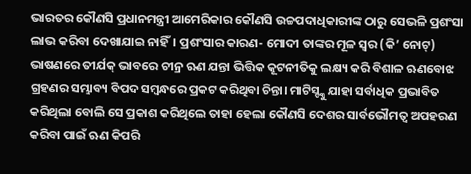ଭାରତର କୌଣସି ପ୍ରଧାନମନ୍ତ୍ରୀ ଆମେରିକାର କୌଣସି ଉଚ୍ଚପଦାଧିକାରୀଙ୍କ ଠାରୁ ସେଭଳି ପ୍ରଶଂସା ଲାଭ କରିବା ଦେଖାଯାଇ ନାହିଁ। ପ୍ରଶଂସାର କାରଣ- ମୋଦୀ ତାଙ୍କର ମୂଳ ସ୍ୱର (କି’ ନୋଟ୍) ଭାଷଣରେ ତୀର୍ଯକ୍ ଭାବରେ ଚୀନ୍ର ଋଣ ଯନ୍ତା ଭିତ୍ତିକ କୂଟନୀତିକୁ ଲକ୍ଷ୍ୟ କରି ବିଶାଳ ଋଣବୋଝ ଗ୍ରହଣର ସମ୍ଭାବ୍ୟ ବିପଦ ସମ୍ବନ୍ଧରେ ପ୍ରକଟ କରିଥିବା ଚିନ୍ତା। ମାଟିସ୍ଙ୍କୁ ଯାହା ସର୍ବାଧିକ ପ୍ରଭାବିତ କରିଥିଲା ବୋଲି ସେ ପ୍ରକାଶ କରିଥିଲେ ତାହା ହେଲା କୌଣସି ଦେଶର ସାର୍ବଭୌମତ୍ୱ ଅପହରଣ କରିବା ପାଇଁ ଋଣ କିପରି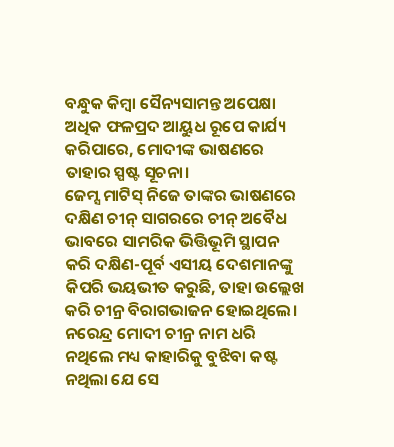ବନ୍ଧୁକ କିମ୍ବା ସୈନ୍ୟସାମନ୍ତ ଅପେକ୍ଷା ଅଧିକ ଫଳପ୍ରଦ ଆୟୁଧ ରୂପେ କାର୍ଯ୍ୟ କରିପାରେ, ମୋଦୀଙ୍କ ଭାଷଣରେ ତାହାର ସ୍ପଷ୍ଟ ସୂଚନା।
ଜେମ୍ସ ମାଟିସ୍ ନିଜେ ତାଙ୍କର ଭାଷଣରେ ଦକ୍ଷିଣ ଚୀନ୍ ସାଗରରେ ଚୀନ୍ ଅବୈଧ ଭାବରେ ସାମରିକ ଭିତ୍ତିଭୂମି ସ୍ଥାପନ କରି ଦକ୍ଷିଣ-ପୂର୍ବ ଏସୀୟ ଦେଶମାନଙ୍କୁ କିପରି ଭୟଭୀତ କରୁଛି, ତାହା ଉଲ୍ଲେଖ କରି ଚୀନ୍ର ବିରାଗଭାଜନ ହୋଇଥିଲେ। ନରେନ୍ଦ୍ର ମୋଦୀ ଚୀନ୍ର ନାମ ଧରି ନଥିଲେ ମଧ୍ୟ କାହାରିକୁ ବୁଝିବା କଷ୍ଟ ନଥିଲା ଯେ ସେ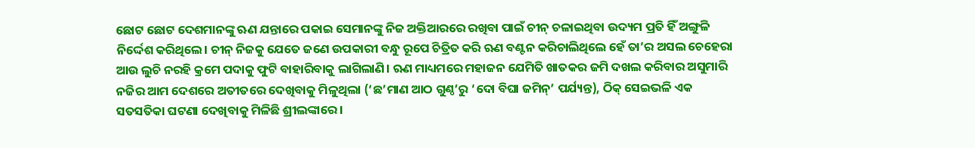ଛୋଟ ଛୋଟ ଦେଶମାନଙ୍କୁ ଋଣ ଯନ୍ତାରେ ପକାଇ ସେମାନଙ୍କୁ ନିଜ ଅକ୍ତିଆରରେ ରଖିବା ପାଇଁ ଚୀନ୍ ଚଳାଇଥିବା ଉଦ୍ୟମ ପ୍ରତି ହିଁ ଅଙ୍ଗୁଳି ନିର୍ଦ୍ଦେଶ କରିଥିଲେ। ଚୀନ୍ ନିଜକୁ ଯେତେ ଜଣେ ଉପକାରୀ ବନ୍ଧୁ ରୂପେ ଚିତ୍ରିତ କରି ଋଣ ବଣ୍ଟନ କରିଚାଲିଥିଲେ ହେଁ ତା’ର ଅସଲ ଚେହେରା ଆଉ ଲୁଚି ନରହି କ୍ରମେ ପଦାକୁ ଫୁଟି ବାହାରିବାକୁ ଲାଗିଲାଣି। ଋଣ ମାଧ୍ୟମରେ ମହାଜନ ଯେମିତି ଖାତକର ଜମି ଦଖଲ କରିବାର ଅସୁମାରି ନଜିର ଆମ ଦେଶରେ ଅତୀତରେ ଦେଖିବାକୁ ମିଳୁଥିଲା (‘ଛ’ମାଣ ଆଠ ଗୁଣ୍ଠ’ରୁ ‘ଦୋ ବିଘା ଜମିନ୍’ ପର୍ଯ୍ୟନ୍ତ), ଠିକ୍ ସେଇଭଳି ଏକ ସତସତିକା ଘଟଣା ଦେଖିବାକୁ ମିଳିଛି ଶ୍ରୀଲଙ୍କାରେ।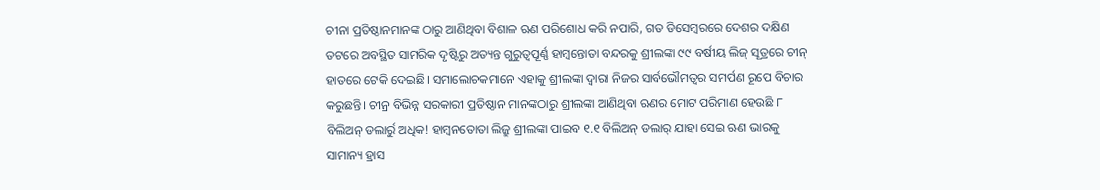ଚୀନା ପ୍ରତିଷ୍ଠାନମାନଙ୍କ ଠାରୁ ଆଣିଥିବା ବିଶାଳ ଋଣ ପରିଶୋଧ କରି ନପାରି, ଗତ ଡିସେମ୍ବରରେ ଦେଶର ଦକ୍ଷିଣ ତଟରେ ଅବସ୍ଥିତ ସାମରିକ ଦୃଷ୍ଟିରୁ ଅତ୍ୟନ୍ତ ଗୁରୁତ୍ୱପୂର୍ଣ୍ଣ ହାମ୍ବନ୍ତୋତା ବନ୍ଦରକୁ ଶ୍ରୀଲଙ୍କା ୯୯ ବର୍ଷୀୟ ଲିଜ୍ ସୂତ୍ରରେ ଚୀନ୍ ହାତରେ ଟେକି ଦେଇଛି। ସମାଲୋଚକମାନେ ଏହାକୁ ଶ୍ରୀଲଙ୍କା ଦ୍ୱାରା ନିଜର ସାର୍ବଭୌମତ୍ୱର ସମର୍ପଣ ରୂପେ ବିଚାର କରୁଛନ୍ତି। ଚୀନ୍ର ବିଭିନ୍ନ ସରକାରୀ ପ୍ରତିଷ୍ଠାନ ମାନଙ୍କଠାରୁ ଶ୍ରୀଲଙ୍କା ଆଣିଥିବା ଋଣର ମୋଟ ପରିମାଣ ହେଉଛି ୮ ବିଲିଅନ୍ ଡଲାର୍ରୁ ଅଧିକ! ହାମ୍ବନତୋତା ଲିଜ୍ରୁ ଶ୍ରୀଲଙ୍କା ପାଇବ ୧.୧ ବିଲିଅନ୍ ଡଲାର୍ ଯାହା ସେଇ ଋଣ ଭାରକୁ ସାମାନ୍ୟ ହ୍ରାସ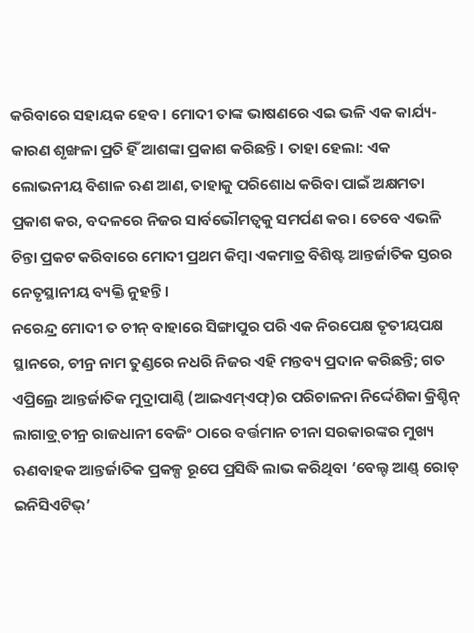କରିବାରେ ସହାୟକ ହେବ। ମୋଦୀ ତାଙ୍କ ଭାଷଣରେ ଏଇ ଭଳି ଏକ କାର୍ଯ୍ୟ-କାରଣ ଶୃଙ୍ଖଳା ପ୍ରତି ହିଁ ଆଶଙ୍କା ପ୍ରକାଶ କରିଛନ୍ତି। ତାହା ହେଲା: ଏକ ଲୋଭନୀୟ ବିଶାଳ ଋଣ ଆଣ, ତାହାକୁ ପରିଶୋଧ କରିବା ପାଇଁ ଅକ୍ଷମତା ପ୍ରକାଶ କର, ବଦଳରେ ନିଜର ସାର୍ବଭୌମତ୍ୱକୁ ସମର୍ପଣ କର। ତେବେ ଏଭଳି ଚିନ୍ତା ପ୍ରକଟ କରିବାରେ ମୋଦୀ ପ୍ରଥମ କିମ୍ବା ଏକମାତ୍ର ବିଶିଷ୍ଟ ଆନ୍ତର୍ଜାତିକ ସ୍ତରର ନେତୃସ୍ଥାନୀୟ ବ୍ୟକ୍ତି ନୁହନ୍ତି।
ନରେନ୍ଦ୍ର ମୋଦୀ ତ ଚୀନ୍ ବାହାରେ ସିଙ୍ଗାପୁର ପରି ଏକ ନିରପେକ୍ଷ ତୃତୀୟପକ୍ଷ ସ୍ଥାନରେ, ଚୀନ୍ର ନାମ ତୁଣ୍ଡରେ ନଧରି ନିଜର ଏହି ମନ୍ତବ୍ୟ ପ୍ରଦାନ କରିଛନ୍ତି; ଗତ ଏପ୍ରିଲ୍ରେ ଆନ୍ତର୍ଜାତିକ ମୁଦ୍ରାପାଣ୍ଠି (ଆଇଏମ୍ଏଫ୍)ର ପରିଚାଳନା ନିର୍ଦ୍ଦେଶିକା କ୍ରିଶ୍ଚିନ୍ ଲାଗାଡ୍ର୍ ଚୀନ୍ର ରାଜଧାନୀ ବେଜିଂ ଠାରେ ବର୍ତ୍ତମାନ ଚୀନା ସରକାରଙ୍କର ମୁଖ୍ୟ ଋଣବାହକ ଆନ୍ତର୍ଜାତିକ ପ୍ରକଳ୍ପ ରୂପେ ପ୍ରସିଦ୍ଧି ଲାଭ କରିଥିବା ‘ବେଲ୍ଟ ଆଣ୍ଡ୍ ରୋଡ୍ ଇନିସିଏଟିଭ୍’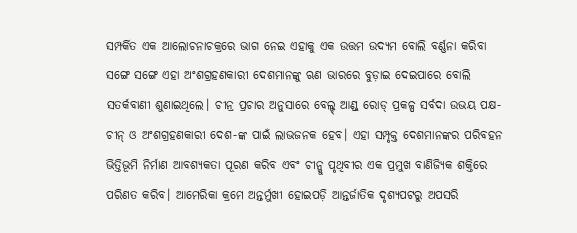ସମ୍ପର୍କିତ ଏକ ଆଲୋଚନାଚକ୍ରରେ ଭାଗ ନେଇ ଏହାକୁ ଏକ ଉତ୍ତମ ଉଦ୍ୟମ ବୋଲି ବର୍ଣ୍ଣନା କରିବା ସଙ୍ଗେ ସଙ୍ଗେ ଏହା ଅଂଶଗ୍ରହଣକାରୀ ଦେଶମାନଙ୍କୁ ଋଣ ଭାରରେ ବୁଡ଼ାଇ ଦେଇପାରେ ବୋଲି ସତର୍କବାଣୀ ଶୁଣାଇଥିଲେ। ଚୀନ୍ର ପ୍ରଚାର ଅନୁସାରେ ବେଲ୍ଟ୍ ଆଣ୍ଡ୍ ରୋଡ୍ ପ୍ରକଳ୍ପ ସର୍ବଦା ଉଭୟ ପକ୍ଷ-ଚୀନ୍ ଓ ଅଂଶଗ୍ରହଣକାରୀ ଦେଶ-ଙ୍କ ପାଇଁ ଲାଭଜନକ ହେବ। ଏହା ସମ୍ପୃକ୍ତ ଦେଶମାନଙ୍କର ପରିବହନ ଭିତ୍ତିଭୂମି ନିର୍ମାଣ ଆବଶ୍ୟକତା ପୂରଣ କରିବ ଏବଂ ଚୀନ୍କୁ ପୃଥିବୀର ଏକ ପ୍ରମୁଖ ବାଣିଜ୍ୟିକ ଶକ୍ତିରେ ପରିଣତ କରିବ। ଆମେରିକା କ୍ରମେ ଅନ୍ତର୍ମୁଖୀ ହୋଇପଡ଼ି ଆନ୍ତର୍ଜାତିକ ଦୃଶ୍ୟପଟରୁ ଅପସରି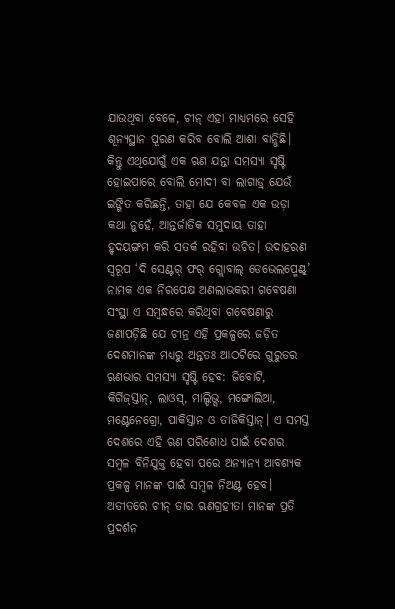ଯାଉଥିବା ବେଳେ, ଚୀନ୍ ଏହା ମାଧ୍ୟମରେ ସେହି ଶୂନ୍ୟସ୍ଥାନ ପୂରଣ କରିବ ବୋଲି ଆଶା ବାନ୍ଧିଛି।
କିନ୍ତୁ ଏଥିଯୋଗୁଁ ଏକ ଋଣ ଯନ୍ତା ସମସ୍ୟା ସୃଷ୍ଟି ହୋଇପାରେ ବୋଲି ମୋଦୀ ବା ଲାଗାଡ୍ର୍ ଯେଉଁ ଇଙ୍ଗିତ କରିଛନ୍ତି, ତାହା ଯେ କେବଳ ଏକ ଉଡ଼ା କଥା ନୁହେଁ, ଆନ୍ତର୍ଜାତିକ ସମୁଦାୟ ତାହା ହୃଦୟଙ୍ଗମ କରି ସତର୍କ ରହିବା ଉଚିତ। ଉଦାହରଣ ସ୍ୱରୂପ ‘ଦି ସେଣ୍ଟର୍ ଫର୍ ଗ୍ଲୋବାଲ୍ ଡେଭେଲପ୍ମେଣ୍ଟ୍’ ନାମକ ଏକ ନିରପେକ୍ଷ ଅଣଲାଭକରୀ ଗବେଷଣା ସଂସ୍ଥା ଏ ସମ୍ବନ୍ଧରେ କରିଥିବା ଗବେଷଣାରୁ ଜଣାପଡ଼ିଛି ଯେ ଚୀନ୍ର ଏହି ପ୍ରକଳ୍ପରେ ଜଡ଼ିତ ଦେଶମାନଙ୍କ ମଧ୍ୟରୁ ଅନ୍ତତଃ ଆଠଟିରେ ଗୁରୁତର ଋଣଭାର ସମସ୍ୟା ସୃଷ୍ଟି ହେବ: ଜିବୋଟି, କିର୍ଗିଜ୍ସ୍ତାନ୍, ଲାଓସ୍, ମାଲ୍ଡିଭ୍ସ, ମଙ୍ଗୋଲିଆ, ମଣ୍ଟେନେଗ୍ରୋ, ପାକିସ୍ତାନ ଓ ତାଜିକିସ୍ତାନ୍। ଏ ସମସ୍ତ ଦେଶରେ ଏହି ଋଣ ପରିଶୋଧ ପାଇଁ ଦେଶର ସମ୍ବଳ ବିନିଯୁକ୍ତ ହେବା ପରେ ଅନ୍ୟାନ୍ୟ ଆବଶ୍ୟକ ପ୍ରକଳ୍ପ ମାନଙ୍କ ପାଇଁ ସମ୍ବଳ ନିଅଣ୍ଟ ହେବ। ଅତୀତରେ ଚୀନ୍ ତାର ଋଣଗ୍ରହୀତା ମାନଙ୍କ ପ୍ରତି ପ୍ରଦର୍ଶନ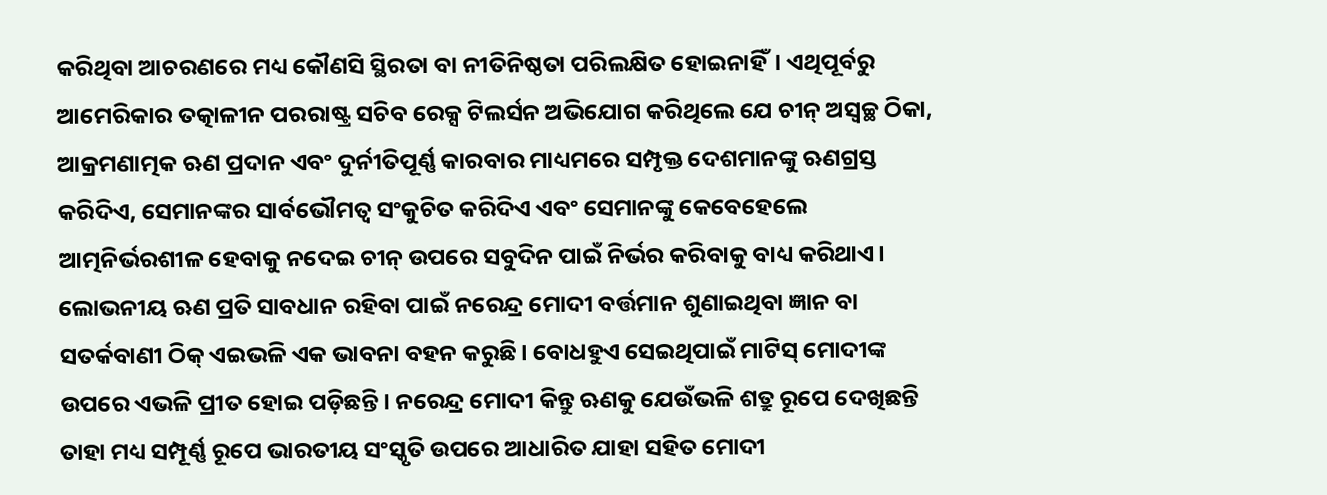କରିଥିବା ଆଚରଣରେ ମଧ୍ୟ କୌଣସି ସ୍ଥିରତା ବା ନୀତିନିଷ୍ଠତା ପରିଲକ୍ଷିତ ହୋଇନାହିଁ। ଏଥିପୂର୍ବରୁ ଆମେରିକାର ତତ୍କାଳୀନ ପରରାଷ୍ଟ୍ର ସଚିବ ରେକ୍ସ ଟିଲର୍ସନ ଅଭିଯୋଗ କରିଥିଲେ ଯେ ଚୀନ୍ ଅସ୍ୱଚ୍ଛ ଠିକା, ଆକ୍ରମଣାତ୍ମକ ଋଣ ପ୍ରଦାନ ଏବଂ ଦୁର୍ନୀତିପୂର୍ଣ୍ଣ କାରବାର ମାଧ୍ୟମରେ ସମ୍ପୃକ୍ତ ଦେଶମାନଙ୍କୁ ଋଣଗ୍ରସ୍ତ କରିଦିଏ, ସେମାନଙ୍କର ସାର୍ବଭୌମତ୍ୱ ସଂକୁଚିତ କରିଦିଏ ଏବଂ ସେମାନଙ୍କୁ କେବେହେଲେ ଆତ୍ମନିର୍ଭରଶୀଳ ହେବାକୁ ନଦେଇ ଚୀନ୍ ଉପରେ ସବୁଦିନ ପାଇଁ ନିର୍ଭର କରିବାକୁ ବାଧ୍ୟ କରିଥାଏ।
ଲୋଭନୀୟ ଋଣ ପ୍ରତି ସାବଧାନ ରହିବା ପାଇଁ ନରେନ୍ଦ୍ର ମୋଦୀ ବର୍ତ୍ତମାନ ଶୁଣାଇଥିବା ଜ୍ଞାନ ବା ସତର୍କବାଣୀ ଠିକ୍ ଏଇଭଳି ଏକ ଭାବନା ବହନ କରୁଛି। ବୋଧହୁଏ ସେଇଥିପାଇଁ ମାଟିସ୍ ମୋଦୀଙ୍କ ଉପରେ ଏଭଳି ପ୍ରୀତ ହୋଇ ପଡ଼ିଛନ୍ତି। ନରେନ୍ଦ୍ର ମୋଦୀ କିନ୍ତୁ ଋଣକୁ ଯେଉଁଭଳି ଶତ୍ରୁ ରୂପେ ଦେଖିଛନ୍ତି ତାହା ମଧ୍ୟ ସମ୍ପୂର୍ଣ୍ଣ ରୂପେ ଭାରତୀୟ ସଂସ୍କୃତି ଉପରେ ଆଧାରିତ ଯାହା ସହିତ ମୋଦୀ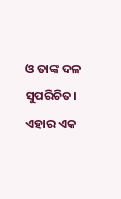ଓ ତାଙ୍କ ଦଳ ସୁପରିଚିତ। ଏହାର ଏକ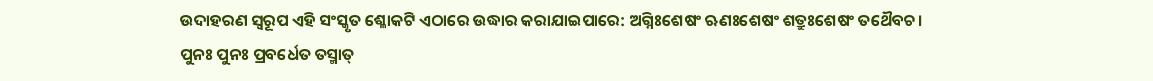ଉଦାହରଣ ସ୍ୱରୂପ ଏହି ସଂସ୍କୃତ ଶ୍ଳୋକଟି ଏଠାରେ ଉଦ୍ଧାର କରାଯାଇପାରେ: ଅଗ୍ନିଃଶେଷଂ ଋଣଃଶେଷଂ ଶତ୍ରୁଃଶେଷଂ ତଥୈବଚ।
ପୁନଃ ପୁନଃ ପ୍ରବର୍ଧେତ ତସ୍ମାତ୍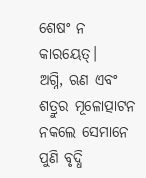ଶେଷଂ ନ କାରୟେତ୍।
ଅଗ୍ନି, ଋଣ ଏବଂ ଶତ୍ରୁର ମୂଳୋତ୍ପାଟନ ନକଲେ ସେମାନେ ପୁଣି ବୃଦ୍ଧି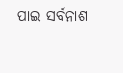ପାଇ ସର୍ବନାଶ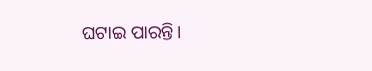ଘଟାଇ ପାରନ୍ତି।